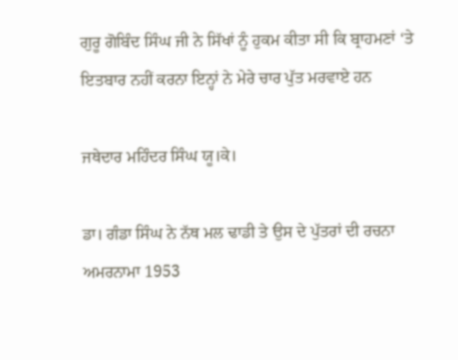ਗੁਰੂ ਗੋਬਿੰਦ ਸਿੰਘ ਜੀ ਨੇ ਸਿੱਖਾਂ ਨੂੰ ਹੁਕਮ ਕੀਤਾ ਸੀ ਕਿ ਬ੍ਰਾਹਮਣਾਂ ‘ਤੇ ਇਤਬਾਰ ਨਹੀਂ ਕਰਨਾ ਇਨ੍ਹਾਂ ਨੇ ਮੇਰੇ ਚਾਰ ਪੁੱਤ ਮਰਵਾਏ ਹਨ

ਜਥੇਦਾਰ ਮਹਿੰਦਰ ਸਿੰਘ ਯੂ।ਕੇ।

ਡਾ। ਗੰਡਾ ਸਿੰਘ ਨੇ ਨੱਥ ਮਲ ਢਾਡੀ ਤੇ ਉਸ ਦੇ ਪੁੱਤਰਾਂ ਦੀ ਰਚਨਾ ਅਮਰਨਾਮਾ 1953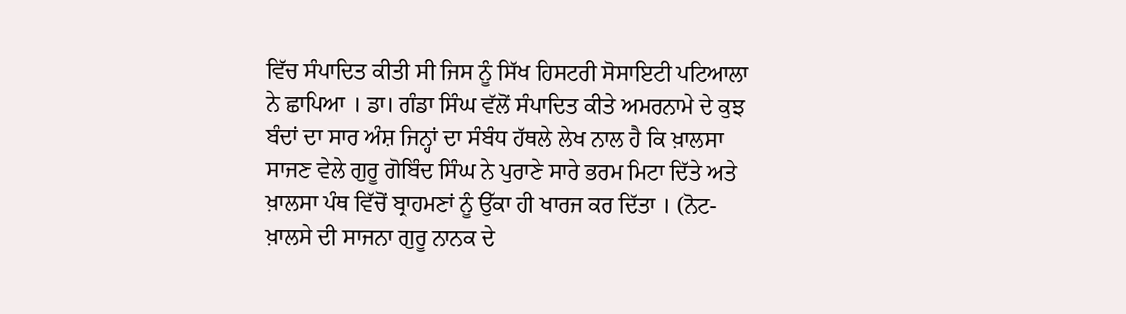ਵਿੱਚ ਸੰਪਾਦਿਤ ਕੀਤੀ ਸੀ ਜਿਸ ਨੂੰ ਸਿੱਖ ਹਿਸਟਰੀ ਸੋਸਾਇਟੀ ਪਟਿਆਲਾ ਨੇ ਛਾਪਿਆ । ਡਾ। ਗੰਡਾ ਸਿੰਘ ਵੱਲੋਂ ਸੰਪਾਦਿਤ ਕੀਤੇ ਅਮਰਨਾਮੇ ਦੇ ਕੁਝ ਬੰਦਾਂ ਦਾ ਸਾਰ ਅੰਸ਼ ਜਿਨ੍ਹਾਂ ਦਾ ਸੰਬੰਧ ਹੱਥਲੇ ਲੇਖ ਨਾਲ ਹੈ ਕਿ ਖ਼ਾਲਸਾ ਸਾਜਣ ਵੇਲੇ ਗੁਰੂ ਗੋਬਿੰਦ ਸਿੰਘ ਨੇ ਪੁਰਾਣੇ ਸਾਰੇ ਭਰਮ ਮਿਟਾ ਦਿੱਤੇ ਅਤੇ ਖ਼ਾਲਸਾ ਪੰਥ ਵਿੱਚੋਂ ਬ੍ਰਾਹਮਣਾਂ ਨੂੰ ਉੱਕਾ ਹੀ ਖਾਰਜ ਕਰ ਦਿੱਤਾ । (ਨੋਟ-ਖ਼ਾਲਸੇ ਦੀ ਸਾਜਨਾ ਗੁਰੂ ਨਾਨਕ ਦੇ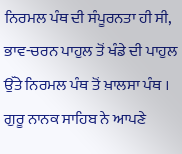ਨਿਰਮਲ ਪੰਥ ਦੀ ਸੰਪੂਰਨਤਾ ਹੀ ਸੀ, ਭਾਵ-ਚਰਨ ਪਾਹੁਲ ਤੋਂ ਖੰਡੇ ਦੀ ਪਾਹੁਲ ਉੱਤੇ ਨਿਰਮਲ ਪੰਥ ਤੋਂ ਖ਼ਾਲਸਾ ਪੰਥ । ਗੁਰੂ ਨਾਨਕ ਸਾਹਿਬ ਨੇ ਆਪਣੇ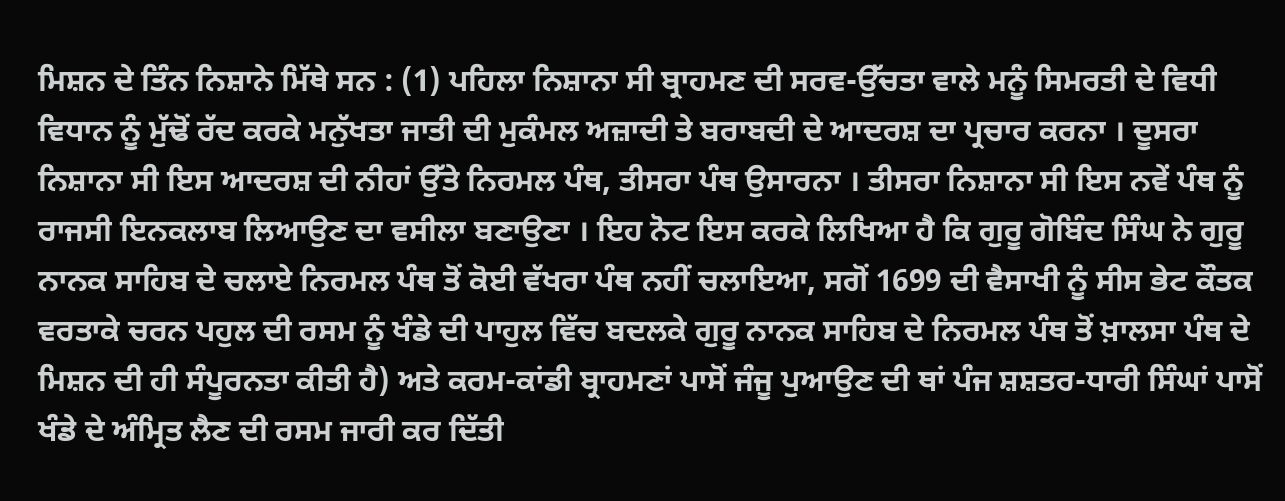ਮਿਸ਼ਨ ਦੇ ਤਿੰਨ ਨਿਸ਼ਾਨੇ ਮਿੱਥੇ ਸਨ : (1) ਪਹਿਲਾ ਨਿਸ਼ਾਨਾ ਸੀ ਬ੍ਰਾਹਮਣ ਦੀ ਸਰਵ-ਉੱਚਤਾ ਵਾਲੇ ਮਨੂੰ ਸਿਮਰਤੀ ਦੇ ਵਿਧੀ ਵਿਧਾਨ ਨੂੰ ਮੁੱਢੋਂ ਰੱਦ ਕਰਕੇ ਮਨੁੱਖਤਾ ਜਾਤੀ ਦੀ ਮੁਕੰਮਲ ਅਜ਼ਾਦੀ ਤੇ ਬਰਾਬਦੀ ਦੇ ਆਦਰਸ਼ ਦਾ ਪ੍ਰਚਾਰ ਕਰਨਾ । ਦੂਸਰਾ ਨਿਸ਼ਾਨਾ ਸੀ ਇਸ ਆਦਰਸ਼ ਦੀ ਨੀਹਾਂ ਉੱਤੇ ਨਿਰਮਲ ਪੰਥ, ਤੀਸਰਾ ਪੰਥ ਉਸਾਰਨਾ । ਤੀਸਰਾ ਨਿਸ਼ਾਨਾ ਸੀ ਇਸ ਨਵੇਂ ਪੰਥ ਨੂੰ ਰਾਜਸੀ ਇਨਕਲਾਬ ਲਿਆਉਣ ਦਾ ਵਸੀਲਾ ਬਣਾਉਣਾ । ਇਹ ਨੋਟ ਇਸ ਕਰਕੇ ਲਿਖਿਆ ਹੈ ਕਿ ਗੁਰੂ ਗੋਬਿੰਦ ਸਿੰਘ ਨੇ ਗੁਰੂ ਨਾਨਕ ਸਾਹਿਬ ਦੇ ਚਲਾਏ ਨਿਰਮਲ ਪੰਥ ਤੋਂ ਕੋਈ ਵੱਖਰਾ ਪੰਥ ਨਹੀਂ ਚਲਾਇਆ, ਸਗੋਂ 1699 ਦੀ ਵੈਸਾਖੀ ਨੂੰ ਸੀਸ ਭੇਟ ਕੌਤਕ ਵਰਤਾਕੇ ਚਰਨ ਪਹੁਲ ਦੀ ਰਸਮ ਨੂੰ ਖੰਡੇ ਦੀ ਪਾਹੁਲ ਵਿੱਚ ਬਦਲਕੇ ਗੁਰੂ ਨਾਨਕ ਸਾਹਿਬ ਦੇ ਨਿਰਮਲ ਪੰਥ ਤੋਂ ਖ਼ਾਲਸਾ ਪੰਥ ਦੇ ਮਿਸ਼ਨ ਦੀ ਹੀ ਸੰਪੂਰਨਤਾ ਕੀਤੀ ਹੈ) ਅਤੇ ਕਰਮ-ਕਾਂਡੀ ਬ੍ਰਾਹਮਣਾਂ ਪਾਸੋਂ ਜੰਜੂ ਪੁਆਉਣ ਦੀ ਥਾਂ ਪੰਜ ਸ਼ਸ਼ਤਰ-ਧਾਰੀ ਸਿੰਘਾਂ ਪਾਸੋਂ ਖੰਡੇ ਦੇ ਅੰਮ੍ਰਿਤ ਲੈਣ ਦੀ ਰਸਮ ਜਾਰੀ ਕਰ ਦਿੱਤੀ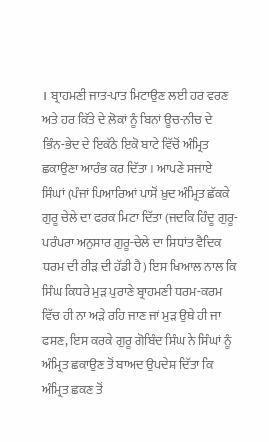। ਬ੍ਰਾਹਮਣੀ ਜਾਤ-ਪਾਤ ਮਿਟਾਉਣ ਲਈ ਹਰ ਵਰਣ ਅਤੇ ਹਰ ਕਿੱਤੇ ਦੇ ਲੋਕਾਂ ਨੂੰ ਬਿਨਾਂ ਊਚ-ਨੀਚ ਦੇ ਭਿੰਨ-ਭੇਦ ਦੇ ਇਕੱਠੇ ਇਕੋ ਬਾਟੇ ਵਿੱਚੋਂ ਅੰਮ੍ਰਿਤ ਛਕਾਉਣਾ ਆਰੰਭ ਕਰ ਦਿੱਤਾ । ਆਪਣੇ ਸਜਾਏ ਸਿੰਘਾਂ (ਪੰਜਾਂ ਪਿਆਰਿਆਂ ਪਾਸੋਂ ਖ਼ੁਦ ਅੰਮ੍ਰਿਤ ਛੱਕਕੇ ਗੁਰੂ ਚੇਲੇ ਦਾ ਫਰਕ ਮਿਟਾ ਦਿੱਤਾ (ਜਦਕਿ ਹਿੰਦੂ ਗੁਰੂ-ਪਰੰਪਰਾ ਅਨੁਸਾਰ ਗੁਰੂ-ਚੇਲੇ ਦਾ ਸਿਧਾਂਤ ਵੈਦਿਕ ਧਰਮ ਦੀ ਰੀੜ ਦੀ ਹੱਡੀ ਹੈ) ਇਸ ਖਿਆਲ ਨਾਲ ਕਿ ਸਿੰਘ ਕਿਧਰੇ ਮੁੜ ਪੁਰਾਣੇ ਬ੍ਰਾਹਮਣੀ ਧਰਮ-ਕਰਮ ਵਿੱਚ ਹੀ ਨਾ ਅੜੇ ਰਹਿ ਜਾਣ ਜਾਂ ਮੁੜ ਉਥੇ ਹੀ ਜਾ ਫਸਣ, ਇਸ ਕਰਕੇ ਗੁਰੂ ਗੋਬਿੰਦ ਸਿੰਘ ਨੇ ਸਿੰਘਾਂ ਨੂੰ ਅੰਮ੍ਰਿਤ ਛਕਾਉਣ ਤੋਂ ਬਾਅਦ ਉਪਦੇਸ਼ ਦਿੱਤਾ ਕਿ ਅੰਮ੍ਰਿਤ ਛਕਣ ਤੋਂ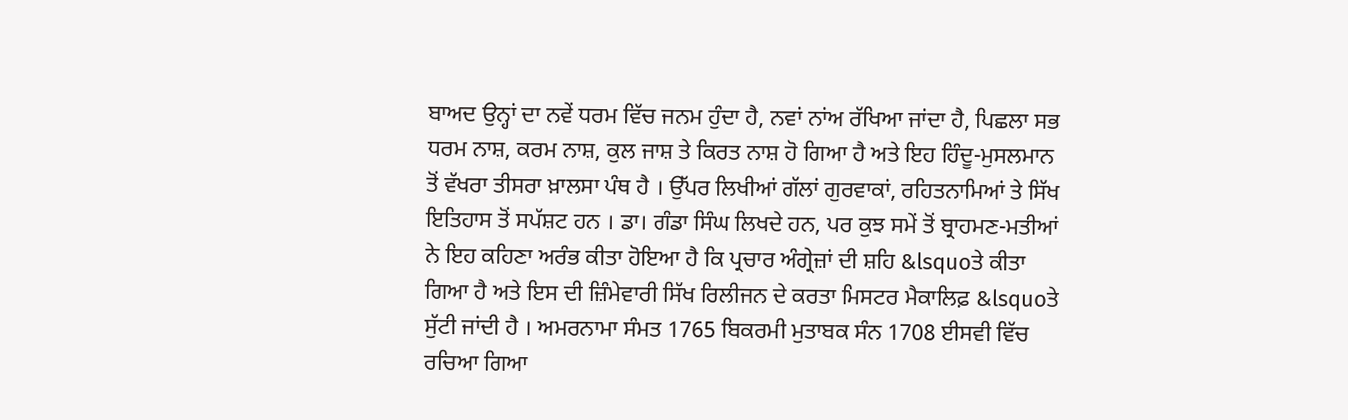ਬਾਅਦ ਉਨ੍ਹਾਂ ਦਾ ਨਵੇਂ ਧਰਮ ਵਿੱਚ ਜਨਮ ਹੁੰਦਾ ਹੈ, ਨਵਾਂ ਨਾਂਅ ਰੱਖਿਆ ਜਾਂਦਾ ਹੈ, ਪਿਛਲਾ ਸਭ ਧਰਮ ਨਾਸ਼, ਕਰਮ ਨਾਸ਼, ਕੁਲ ਜਾਸ਼ ਤੇ ਕਿਰਤ ਨਾਸ਼ ਹੋ ਗਿਆ ਹੈ ਅਤੇ ਇਹ ਹਿੰਦੂ-ਮੁਸਲਮਾਨ ਤੋਂ ਵੱਖਰਾ ਤੀਸਰਾ ਖ਼ਾਲਸਾ ਪੰਥ ਹੈ । ਉੱਪਰ ਲਿਖੀਆਂ ਗੱਲਾਂ ਗੁਰਵਾਕਾਂ, ਰਹਿਤਨਾਮਿਆਂ ਤੇ ਸਿੱਖ ਇਤਿਹਾਸ ਤੋਂ ਸਪੱਸ਼ਟ ਹਨ । ਡਾ। ਗੰਡਾ ਸਿੰਘ ਲਿਖਦੇ ਹਨ, ਪਰ ਕੁਝ ਸਮੇਂ ਤੋਂ ਬ੍ਰਾਹਮਣ-ਮਤੀਆਂ ਨੇ ਇਹ ਕਹਿਣਾ ਅਰੰਭ ਕੀਤਾ ਹੋਇਆ ਹੈ ਕਿ ਪ੍ਰਚਾਰ ਅੰਗ੍ਰੇਜ਼ਾਂ ਦੀ ਸ਼ਹਿ &lsquoਤੇ ਕੀਤਾ ਗਿਆ ਹੈ ਅਤੇ ਇਸ ਦੀ ਜ਼ਿੰਮੇਵਾਰੀ ਸਿੱਖ ਰਿਲੀਜਨ ਦੇ ਕਰਤਾ ਮਿਸਟਰ ਮੈਕਾਲਿਫ਼ &lsquoਤੇ ਸੁੱਟੀ ਜਾਂਦੀ ਹੈ । ਅਮਰਨਾਮਾ ਸੰਮਤ 1765 ਬਿਕਰਮੀ ਮੁਤਾਬਕ ਸੰਨ 1708 ਈਸਵੀ ਵਿੱਚ ਰਚਿਆ ਗਿਆ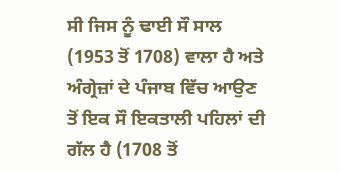ਸੀ ਜਿਸ ਨੂੰ ਢਾਈ ਸੌ ਸਾਲ (1953 ਤੋਂ 1708) ਵਾਲਾ ਹੈ ਅਤੇ ਅੰਗ੍ਰੇਜ਼ਾਂ ਦੇ ਪੰਜਾਬ ਵਿੱਚ ਆਉਣ ਤੋਂ ਇਕ ਸੌ ਇਕਤਾਲੀ ਪਹਿਲਾਂ ਦੀ ਗੱਲ ਹੈ (1708 ਤੋਂ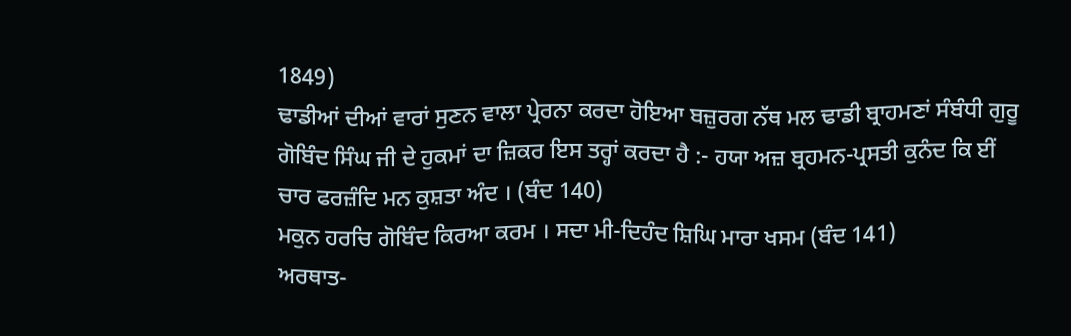1849)
ਢਾਡੀਆਂ ਦੀਆਂ ਵਾਰਾਂ ਸੁਣਨ ਵਾਲਾ ਪ੍ਰੇਰਨਾ ਕਰਦਾ ਹੋਇਆ ਬਜ਼ੁਰਗ ਨੱਥ ਮਲ ਢਾਡੀ ਬ੍ਰਾਹਮਣਾਂ ਸੰਬੰਧੀ ਗੁਰੂ ਗੋਬਿੰਦ ਸਿੰਘ ਜੀ ਦੇ ਹੁਕਮਾਂ ਦਾ ਜ਼ਿਕਰ ਇਸ ਤਰ੍ਹਾਂ ਕਰਦਾ ਹੈ :- ਹਯਾ ਅਜ਼ ਬ੍ਰਹਮਨ-ਪ੍ਰਸਤੀ ਕੁਨੰਦ ਕਿ ਈਂ ਚਾਰ ਫਰਜ਼ੰਦਿ ਮਨ ਕੁਸ਼ਤਾ ਅੰਦ । (ਬੰਦ 140)
ਮਕੁਨ ਹਰਚਿ ਗੋਬਿੰਦ ਕਿਰਆ ਕਰਮ । ਸਦਾ ਮੀ-ਦਿਹੰਦ ਸ਼ਿਘਿ ਮਾਰਾ ਖਸਮ (ਬੰਦ 141)
ਅਰਥਾਤ-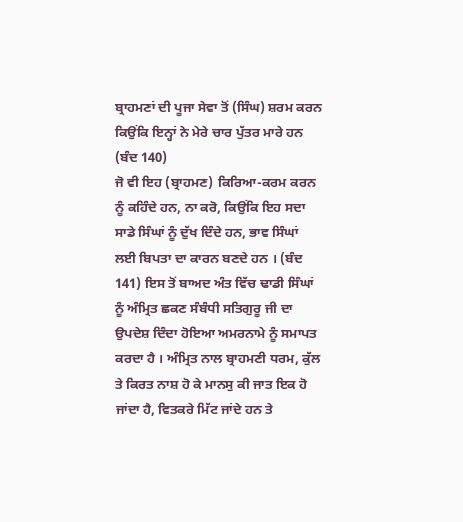ਬ੍ਰਾਹਮਣਾਂ ਦੀ ਪੂਜਾ ਸੇਵਾ ਤੋਂ (ਸਿੰਘ) ਸ਼ਰਮ ਕਰਨ ਕਿਉਂਕਿ ਇਨ੍ਹਾਂ ਨੇ ਮੇਰੇ ਚਾਰ ਪੁੱਤਰ ਮਾਰੇ ਹਨ (ਬੰਦ 140)
ਜੋ ਵੀ ਇਹ (ਬ੍ਰਾਹਮਣ) ਕਿਰਿਆ-ਕਰਮ ਕਰਨ ਨੂੰ ਕਹਿੰਦੇ ਹਨ, ਨਾ ਕਰੋ, ਕਿਉਂਕਿ ਇਹ ਸਦਾ ਸਾਡੇ ਸਿੰਘਾਂ ਨੂੰ ਦੁੱਖ ਦਿੰਦੇ ਹਨ, ਭਾਵ ਸਿੰਘਾਂ ਲਈ ਬਿਪਤਾ ਦਾ ਕਾਰਨ ਬਣਦੇ ਹਨ । (ਬੰਦ 141) ਇਸ ਤੋਂ ਬਾਅਦ ਅੰਤ ਵਿੱਚ ਢਾਡੀ ਸਿੰਘਾਂ ਨੂੰ ਅੰਮ੍ਰਿਤ ਛਕਣ ਸੰਬੰਧੀ ਸਤਿਗੁਰੂ ਜੀ ਦਾ ਉਪਦੇਸ਼ ਦਿੰਦਾ ਹੋਇਆ ਅਮਰਨਾਮੇ ਨੂੰ ਸਮਾਪਤ ਕਰਦਾ ਹੈ । ਅੰਮ੍ਰਿਤ ਨਾਲ ਬ੍ਰਾਹਮਣੀ ਧਰਮ, ਕੁੱਲ ਤੇ ਕਿਰਤ ਨਾਸ਼ ਹੋ ਕੇ ਮਾਨਸੁ ਕੀ ਜਾਤ ਇਕ ਹੋ ਜਾਂਦਾ ਹੈ, ਵਿਤਕਰੇ ਮਿੱਟ ਜਾਂਦੇ ਹਨ ਤੇ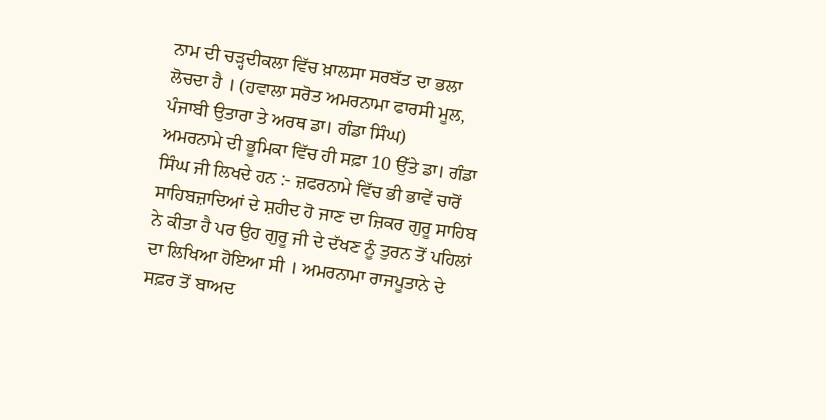ਨਾਮ ਦੀ ਚੜ੍ਹਦੀਕਲਾ ਵਿੱਚ ਖ਼ਾਲਸਾ ਸਰਬੱਤ ਦਾ ਭਲਾ ਲੋਚਦਾ ਹੈ । (ਹਵਾਲਾ ਸਰੋਤ ਅਮਰਨਾਮਾ ਫਾਰਸੀ ਮੂਲ, ਪੰਜਾਬੀ ਉਤਾਰਾ ਤੇ ਅਰਥ ਡਾ। ਗੰਡਾ ਸਿੰਘ)
ਅਮਰਨਾਮੇ ਦੀ ਭੂਮਿਕਾ ਵਿੱਚ ਹੀ ਸਫ਼ਾ 10 ਉੱਤੇ ਡਾ। ਗੰਡਾ ਸਿੰਘ ਜੀ ਲਿਖਦੇ ਹਨ :- ਜ਼ਫਰਨਾਮੇ ਵਿੱਚ ਭੀ ਭਾਵੇਂ ਚਾਰੋਂ ਸਾਹਿਬਜ਼ਾਦਿਆਂ ਦੇ ਸ਼ਹੀਦ ਹੋ ਜਾਣ ਦਾ ਜ਼ਿਕਰ ਗੁਰੂ ਸਾਹਿਬ ਨੇ ਕੀਤਾ ਹੈ ਪਰ ਉਹ ਗੁਰੂ ਜੀ ਦੇ ਦੱਖਣ ਨੂੰ ਤੁਰਨ ਤੋਂ ਪਹਿਲਾਂ ਦਾ ਲਿਖਿਆ ਹੋਇਆ ਸੀ । ਅਮਰਨਾਮਾ ਰਾਜਪੂਤਾਨੇ ਦੇ ਸਫ਼ਰ ਤੋਂ ਬਾਅਦ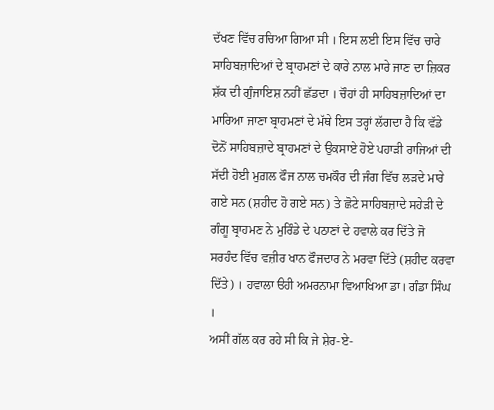ਦੱਖਣ ਵਿੱਚ ਰਚਿਆ ਗਿਆ ਸੀ । ਇਸ ਲਈ ਇਸ ਵਿੱਚ ਚਾਰੇ ਸਾਹਿਬਜ਼ਾਦਿਆਂ ਦੇ ਬ੍ਰਾਹਮਣਾਂ ਦੇ ਕਾਰੇ ਨਾਲ ਮਾਰੇ ਜਾਣ ਦਾ ਜ਼ਿਕਰ ਸ਼ੱਕ ਦੀ ਗੁੰਜਾਇਸ਼ ਨਹੀਂ ਛੱਡਦਾ । ਚੌਹਾਂ ਹੀ ਸਾਹਿਬਜ਼ਾਦਿਆਂ ਦਾ ਮਾਰਿਆ ਜਾਣਾ ਬ੍ਰਾਹਮਣਾਂ ਦੇ ਮੱਥੇ ਇਸ ਤਰ੍ਹਾਂ ਲੱਗਦਾ ਹੈ ਕਿ ਵੱਡੇ ਦੋਨੋਂ ਸਾਹਿਬਜ਼ਾਦੇ ਬ੍ਰਾਹਮਣਾਂ ਦੇ ਉਕਸਾਏ ਹੋਏ ਪਹਾੜੀ ਰਾਜਿਆਂ ਦੀ ਸੱਦੀ ਹੋਈ ਮੁਗ਼ਲ ਫੌਜ ਨਾਲ ਚਮਕੌਰ ਦੀ ਜੰਗ ਵਿੱਚ ਲੜਦੇ ਮਾਰੇ ਗਏ ਸਨ (ਸ਼ਹੀਦ ਹੋ ਗਏ ਸਨ) ਤੇ ਛੋਟੇ ਸਾਹਿਬਜ਼ਾਦੇ ਸਹੇੜੀ ਦੇ ਗੰਗੂ ਬ੍ਰਾਹਮਣ ਨੇ ਮੁਰਿੰਡੇ ਦੇ ਪਠਾਣਾਂ ਦੇ ਹਵਾਲੇ ਕਰ ਦਿੱਤੇ ਜੋ ਸਰਹੰਦ ਵਿੱਚ ਵਜ਼ੀਰ ਖਾਨ ਫੌਜਦਾਰ ਨੇ ਮਰਵਾ ਦਿੱਤੇ (ਸ਼ਹੀਦ ਕਰਵਾ ਦਿੱਤੇ) । ਹਵਾਲਾ ੳਹੀ ਅਮਰਨਾਮਾ ਵਿਆਖਿਆ ਡਾ। ਗੰਡਾ ਸਿੰਘ ।
ਅਸੀਂ ਗੱਲ ਕਰ ਰਹੇ ਸੀ ਕਿ ਜੇ ਸ਼ੇਰ-ਏ-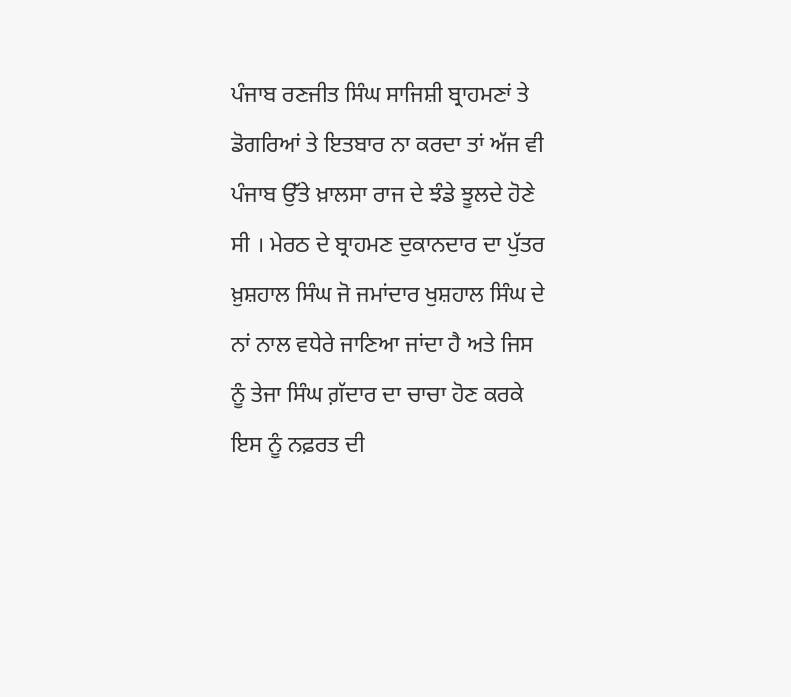ਪੰਜਾਬ ਰਣਜੀਤ ਸਿੰਘ ਸਾਜਿਸ਼ੀ ਬ੍ਰਾਹਮਣਾਂ ਤੇ ਡੋਗਰਿਆਂ ਤੇ ਇਤਬਾਰ ਨਾ ਕਰਦਾ ਤਾਂ ਅੱਜ ਵੀ ਪੰਜਾਬ ਉੱਤੇ ਖ਼ਾਲਸਾ ਰਾਜ ਦੇ ਝੰਡੇ ਝੂਲਦੇ ਹੋਣੇ ਸੀ । ਮੇਰਠ ਦੇ ਬ੍ਰਾਹਮਣ ਦੁਕਾਨਦਾਰ ਦਾ ਪੁੱਤਰ ਖ਼ੁਸ਼ਹਾਲ ਸਿੰਘ ਜੋ ਜਮਾਂਦਾਰ ਖੁਸ਼ਹਾਲ ਸਿੰਘ ਦੇ ਨਾਂ ਨਾਲ ਵਧੇਰੇ ਜਾਣਿਆ ਜਾਂਦਾ ਹੈ ਅਤੇ ਜਿਸ ਨੂੰ ਤੇਜਾ ਸਿੰਘ ਗ਼ੱਦਾਰ ਦਾ ਚਾਚਾ ਹੋਣ ਕਰਕੇ ਇਸ ਨੂੰ ਨਫ਼ਰਤ ਦੀ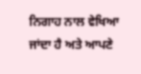ਨਿਗਾਹ ਨਾਲ ਵੇਖਿਆ ਜਾਂਦਾ ਹੈ ਅਤੇ ਆਪਣੇ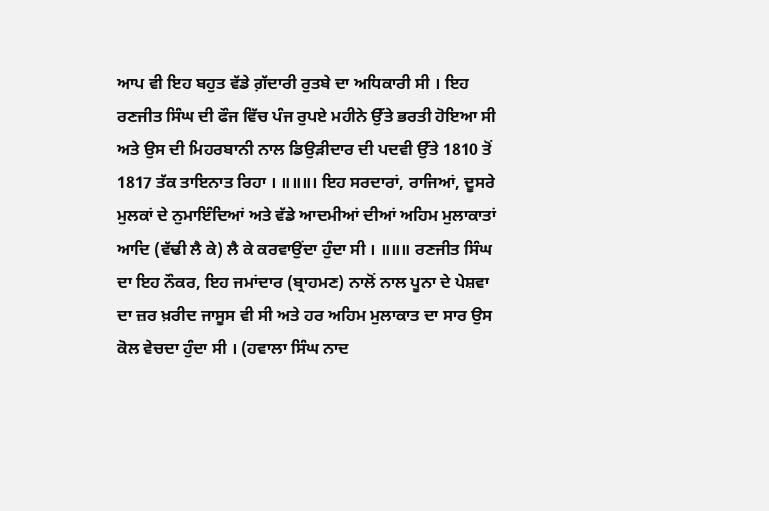ਆਪ ਵੀ ਇਹ ਬਹੁਤ ਵੱਡੇ ਗ਼ੱਦਾਰੀ ਰੁਤਬੇ ਦਾ ਅਧਿਕਾਰੀ ਸੀ । ਇਹ ਰਣਜੀਤ ਸਿੰਘ ਦੀ ਫੌਜ ਵਿੱਚ ਪੰਜ ਰੁਪਏ ਮਹੀਨੇ ਉੱਤੇ ਭਰਤੀ ਹੋਇਆ ਸੀ ਅਤੇ ਉਸ ਦੀ ਮਿਹਰਬਾਨੀ ਨਾਲ ਡਿਉੜੀਦਾਰ ਦੀ ਪਦਵੀ ਉੱਤੇ 1810 ਤੋਂ 1817 ਤੱਕ ਤਾਇਨਾਤ ਰਿਹਾ । ॥॥॥। ਇਹ ਸਰਦਾਰਾਂ, ਰਾਜਿਆਂ, ਦੂਸਰੇ ਮੁਲਕਾਂ ਦੇ ਨੁਮਾਇੰਦਿਆਂ ਅਤੇ ਵੱਡੇ ਆਦਮੀਆਂ ਦੀਆਂ ਅਹਿਮ ਮੁਲਾਕਾਤਾਂ ਆਦਿ (ਵੱਢੀ ਲੈ ਕੇ) ਲੈ ਕੇ ਕਰਵਾਉਂਦਾ ਹੁੰਦਾ ਸੀ । ॥॥॥ ਰਣਜੀਤ ਸਿੰਘ ਦਾ ਇਹ ਨੌਕਰ, ਇਹ ਜਮਾਂਦਾਰ (ਬ੍ਰਾਹਮਣ) ਨਾਲੋਂ ਨਾਲ ਪੂਨਾ ਦੇ ਪੇਸ਼ਵਾ ਦਾ ਜ਼ਰ ਖ਼ਰੀਦ ਜਾਸੂਸ ਵੀ ਸੀ ਅਤੇ ਹਰ ਅਹਿਮ ਮੁਲਾਕਾਤ ਦਾ ਸਾਰ ਉਸ ਕੋਲ ਵੇਚਦਾ ਹੁੰਦਾ ਸੀ । (ਹਵਾਲਾ ਸਿੰਘ ਨਾਦ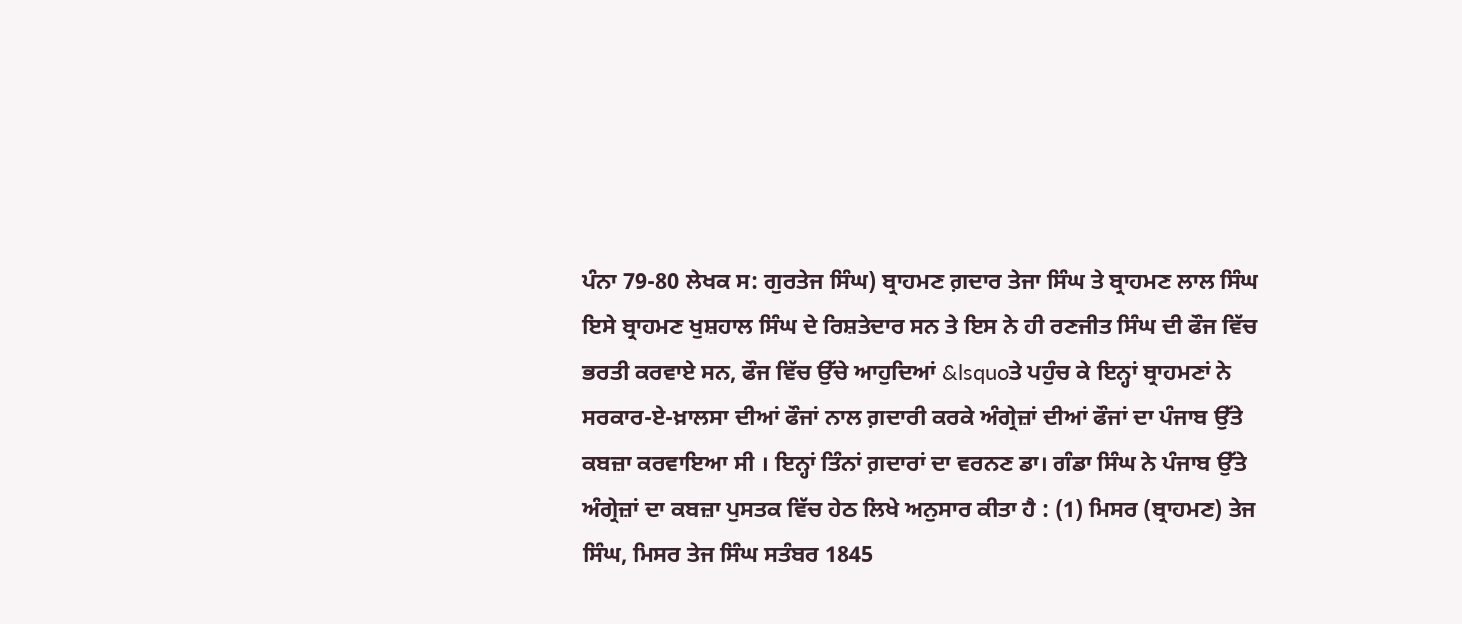ਪੰਨਾ 79-80 ਲੇਖਕ ਸ: ਗੁਰਤੇਜ ਸਿੰਘ) ਬ੍ਰਾਹਮਣ ਗ਼ਦਾਰ ਤੇਜਾ ਸਿੰਘ ਤੇ ਬ੍ਰਾਹਮਣ ਲਾਲ ਸਿੰਘ ਇਸੇ ਬ੍ਰਾਹਮਣ ਖੁਸ਼ਹਾਲ ਸਿੰਘ ਦੇ ਰਿਸ਼ਤੇਦਾਰ ਸਨ ਤੇ ਇਸ ਨੇ ਹੀ ਰਣਜੀਤ ਸਿੰਘ ਦੀ ਫੌਜ ਵਿੱਚ ਭਰਤੀ ਕਰਵਾਏ ਸਨ, ਫੌਜ ਵਿੱਚ ਉੱਚੇ ਆਹੁਦਿਆਂ &lsquoਤੇ ਪਹੁੰਚ ਕੇ ਇਨ੍ਹਾਂ ਬ੍ਰਾਹਮਣਾਂ ਨੇ ਸਰਕਾਰ-ਏ-ਖ਼ਾਲਸਾ ਦੀਆਂ ਫੌਜਾਂ ਨਾਲ ਗ਼ਦਾਰੀ ਕਰਕੇ ਅੰਗ੍ਰੇਜ਼ਾਂ ਦੀਆਂ ਫੌਜਾਂ ਦਾ ਪੰਜਾਬ ਉੱਤੇ ਕਬਜ਼ਾ ਕਰਵਾਇਆ ਸੀ । ਇਨ੍ਹਾਂ ਤਿੰਨਾਂ ਗ਼ਦਾਰਾਂ ਦਾ ਵਰਨਣ ਡਾ। ਗੰਡਾ ਸਿੰਘ ਨੇ ਪੰਜਾਬ ਉੱਤੇ ਅੰਗ੍ਰੇਜ਼ਾਂ ਦਾ ਕਬਜ਼ਾ ਪੁਸਤਕ ਵਿੱਚ ਹੇਠ ਲਿਖੇ ਅਨੁਸਾਰ ਕੀਤਾ ਹੈ : (1) ਮਿਸਰ (ਬ੍ਰਾਹਮਣ) ਤੇਜ ਸਿੰਘ, ਮਿਸਰ ਤੇਜ ਸਿੰਘ ਸਤੰਬਰ 1845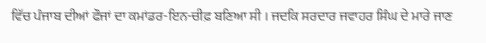ਵਿੱਚ ਪੰਜਾਬ ਦੀਆਂ ਫੌਜਾਂ ਦਾ ਕਮਾਂਡਰ-ਇਨ-ਚੀਫ਼ ਬਣਿਆ ਸੀ । ਜਦਕਿ ਸਰਦਾਰ ਜਵਾਹਰ ਸਿੰਘ ਦੇ ਮਾਰੇ ਜਾਣ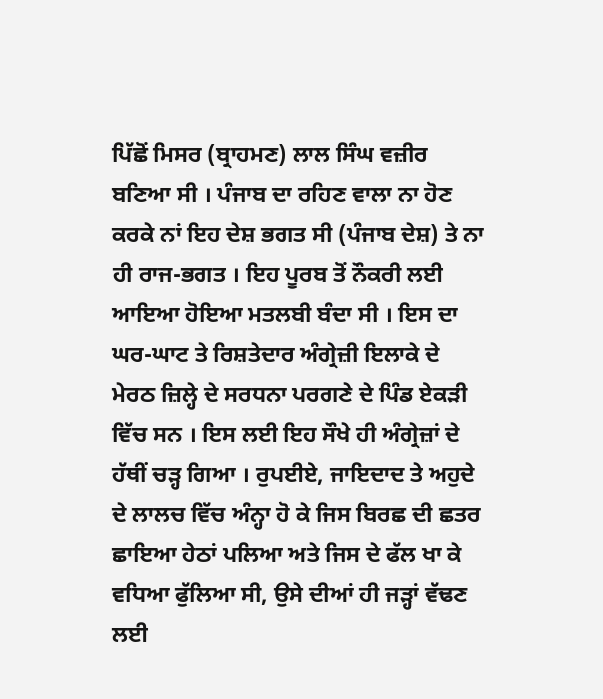ਪਿੱਛੋਂ ਮਿਸਰ (ਬ੍ਰਾਹਮਣ) ਲਾਲ ਸਿੰਘ ਵਜ਼ੀਰ ਬਣਿਆ ਸੀ । ਪੰਜਾਬ ਦਾ ਰਹਿਣ ਵਾਲਾ ਨਾ ਹੋਣ ਕਰਕੇ ਨਾਂ ਇਹ ਦੇਸ਼ ਭਗਤ ਸੀ (ਪੰਜਾਬ ਦੇਸ਼) ਤੇ ਨਾ ਹੀ ਰਾਜ-ਭਗਤ । ਇਹ ਪੂਰਬ ਤੋਂ ਨੌਕਰੀ ਲਈ ਆਇਆ ਹੋਇਆ ਮਤਲਬੀ ਬੰਦਾ ਸੀ । ਇਸ ਦਾ ਘਰ-ਘਾਟ ਤੇ ਰਿਸ਼ਤੇਦਾਰ ਅੰਗ੍ਰੇਜ਼ੀ ਇਲਾਕੇ ਦੇ ਮੇਰਠ ਜ਼ਿਲ੍ਹੇ ਦੇ ਸਰਧਨਾ ਪਰਗਣੇ ਦੇ ਪਿੰਡ ਏਕੜੀ ਵਿੱਚ ਸਨ । ਇਸ ਲਈ ਇਹ ਸੌਖੇ ਹੀ ਅੰਗ੍ਰੇਜ਼ਾਂ ਦੇ ਹੱਥੀਂ ਚੜ੍ਹ ਗਿਆ । ਰੁਪਈਏ, ਜਾਇਦਾਦ ਤੇ ਅਹੁਦੇ ਦੇ ਲਾਲਚ ਵਿੱਚ ਅੰਨ੍ਹਾ ਹੋ ਕੇ ਜਿਸ ਬਿਰਛ ਦੀ ਛਤਰ ਛਾਇਆ ਹੇਠਾਂ ਪਲਿਆ ਅਤੇ ਜਿਸ ਦੇ ਫੱਲ ਖਾ ਕੇ ਵਧਿਆ ਫੁੱਲਿਆ ਸੀ, ਉਸੇ ਦੀਆਂ ਹੀ ਜੜ੍ਹਾਂ ਵੱਢਣ ਲਈ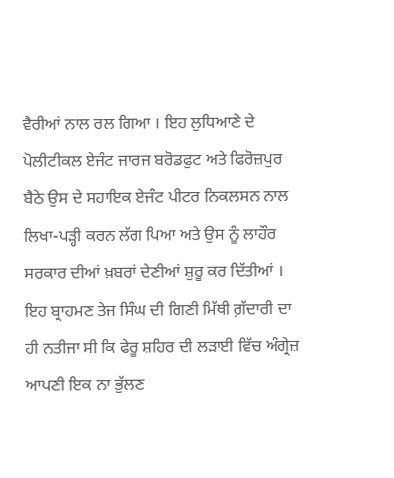ਵੈਰੀਆਂ ਨਾਲ ਰਲ ਗਿਆ । ਇਹ ਲੁਧਿਆਣੇ ਦੇ ਪੋਲੀਟੀਕਲ ਏਜੰਟ ਜਾਰਜ ਬਰੋਡਫੁਟ ਅਤੇ ਫਿਰੋਜ਼ਪੁਰ ਬੈਠੇ ਉਸ ਦੇ ਸਹਾਇਕ ਏਜੰਟ ਪੀਟਰ ਨਿਕਲਸਨ ਨਾਲ ਲਿਖਾ-ਪੜ੍ਹੀ ਕਰਨ ਲੱਗ ਪਿਆ ਅਤੇ ਉਸ ਨੂੰ ਲਾਹੌਰ ਸਰਕਾਰ ਦੀਆਂ ਖ਼ਬਰਾਂ ਦੇਣੀਆਂ ਸ਼ੁਰੂ ਕਰ ਦਿੱਤੀਆਂ । ਇਹ ਬ੍ਰਾਹਮਣ ਤੇਜ ਸਿੰਘ ਦੀ ਗਿਣੀ ਮਿੱਥੀ ਗ਼ੱਦਾਰੀ ਦਾ ਹੀ ਨਤੀਜਾ ਸੀ ਕਿ ਫੇਰੂ ਸ਼ਹਿਰ ਦੀ ਲੜਾਈ ਵਿੱਚ ਅੰਗ੍ਰੇਜ਼ ਆਪਣੀ ਇਕ ਨਾ ਭੁੱਲਣ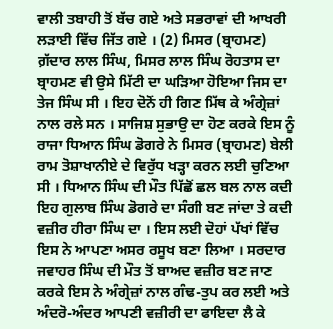ਵਾਲੀ ਤਬਾਹੀ ਤੋਂ ਬੱਚ ਗਏ ਅਤੇ ਸਭਰਾਵਾਂ ਦੀ ਆਖਰੀ ਲੜਾਈ ਵਿੱਚ ਜਿੱਤ ਗਏ । (2) ਮਿਸਰ (ਬ੍ਰਾਹਮਣ) ਗ਼ੱਦਾਰ ਲਾਲ ਸਿੰਘ, ਮਿਸਰ ਲਾਲ ਸਿੰਘ ਰੋਹਤਾਸ ਦਾ ਬ੍ਰਾਹਮਣ ਵੀ ਉਸੇ ਮਿੱਟੀ ਦਾ ਘੜਿਆ ਹੋਇਆ ਜਿਸ ਦਾ ਤੇਜ ਸਿੰਘ ਸੀ । ਇਹ ਦੋਨੋਂ ਹੀ ਗਿਣ ਮਿੱਥ ਕੇ ਅੰਗ੍ਰੇਜ਼ਾਂ ਨਾਲ ਰਲੇ ਸਨ । ਸਾਜਿਸ਼ ਸੁਭਾਉ ਦਾ ਹੋਣ ਕਰਕੇ ਇਸ ਨੂੰ ਰਾਜਾ ਧਿਆਨ ਸਿੰਘ ਡੋਗਰੇ ਨੇ ਮਿਸਰ (ਬ੍ਰਾਹਮਣ) ਬੇਲੀ ਰਾਮ ਤੋਸ਼ਾਖਾਨੀਏ ਦੇ ਵਿਰੁੱਧ ਖੜ੍ਹਾ ਕਰਨ ਲਈ ਚੁਣਿਆ ਸੀ । ਧਿਆਨ ਸਿੰਘ ਦੀ ਮੌਤ ਪਿੱਛੋਂ ਛਲ ਬਲ ਨਾਲ ਕਦੀ ਇਹ ਗੁਲਾਬ ਸਿੰਘ ਡੋਗਰੇ ਦਾ ਸੰਗੀ ਬਣ ਜਾਂਦਾ ਤੇ ਕਦੀ ਵਜ਼ੀਰ ਹੀਰਾ ਸਿੰਘ ਦਾ । ਇਸ ਲਈ ਦੋਹਾਂ ਪੱਖਾਂ ਵਿੱਚ ਇਸ ਨੇ ਆਪਣਾ ਅਸਰ ਰਸੂਖ ਬਣਾ ਲਿਆ । ਸਰਦਾਰ ਜਵਾਹਰ ਸਿੰਘ ਦੀ ਮੌਤ ਤੋਂ ਬਾਅਦ ਵਜ਼ੀਰ ਬਣ ਜਾਣ ਕਰਕੇ ਇਸ ਨੇ ਅੰਗ੍ਰੇਜ਼ਾਂ ਨਾਲ ਗੰਢ-ਤੁਪ ਕਰ ਲਈ ਅਤੇ ਅੰਦਰੋ-ਅੰਦਰ ਆਪਣੀ ਵਜ਼ੀਰੀ ਦਾ ਫਾਇਦਾ ਲੈ ਕੇ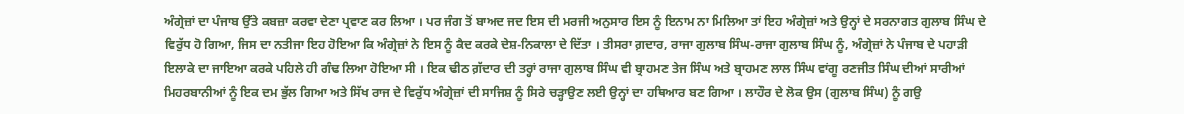ਅੰਗ੍ਰੇਜ਼ਾਂ ਦਾ ਪੰਜਾਬ ਉੱਤੇ ਕਬਜ਼ਾ ਕਰਵਾ ਦੇਣਾ ਪ੍ਰਵਾਣ ਕਰ ਲਿਆ । ਪਰ ਜੰਗ ਤੋਂ ਬਾਅਦ ਜਦ ਇਸ ਦੀ ਮਰਜੀ ਅਨੁਸਾਰ ਇਸ ਨੂੰ ਇਨਾਮ ਨਾ ਮਿਲਿਆ ਤਾਂ ਇਹ ਅੰਗ੍ਰੇਜ਼ਾਂ ਅਤੇ ਉਨ੍ਹਾਂ ਦੇ ਸਰਨਾਗਤ ਗੁਲਾਬ ਸਿੰਘ ਦੇ ਵਿਰੁੱਧ ਹੋ ਗਿਆ, ਜਿਸ ਦਾ ਨਤੀਜਾ ਇਹ ਹੋਇਆ ਕਿ ਅੰਗ੍ਰੇਜ਼ਾਂ ਨੇ ਇਸ ਨੂੰ ਕੈਦ ਕਰਕੇ ਦੇਸ਼-ਨਿਕਾਲਾ ਦੇ ਦਿੱਤਾ । ਤੀਸਰਾ ਗ਼ਦਾਰ, ਰਾਜਾ ਗੁਲਾਬ ਸਿੰਘ-ਰਾਜਾ ਗੁਲਾਬ ਸਿੰਘ ਨੂੰ, ਅੰਗ੍ਰੇਜ਼ਾਂ ਨੇ ਪੰਜਾਬ ਦੇ ਪਹਾੜੀ ਇਲਾਕੇ ਦਾ ਜਾਇਆ ਕਰਕੇ ਪਹਿਲੇ ਹੀ ਗੰਢ ਲਿਆ ਹੋਇਆ ਸੀ । ਇਕ ਢੀਠ ਗ਼ੱਦਾਰ ਦੀ ਤਰ੍ਹਾਂ ਰਾਜਾ ਗੁਲਾਬ ਸਿੰਘ ਵੀ ਬ੍ਰਾਹਮਣ ਤੇਜ ਸਿੰਘ ਅਤੇ ਬ੍ਰਾਹਮਣ ਲਾਲ ਸਿੰਘ ਵਾਂਗੂ ਰਣਜੀਤ ਸਿੰਘ ਦੀਆਂ ਸਾਰੀਆਂ ਮਿਹਰਬਾਨੀਆਂ ਨੂੰ ਇਕ ਦਮ ਭੁੱਲ ਗਿਆ ਅਤੇ ਸਿੱਖ ਰਾਜ ਦੇ ਵਿਰੁੱਧ ਅੰਗ੍ਰੇਜ਼ਾਂ ਦੀ ਸਾਜਿਸ਼ ਨੂੰ ਸਿਰੇ ਚੜ੍ਹਾਉਣ ਲਈ ਉਨ੍ਹਾਂ ਦਾ ਹਥਿਆਰ ਬਣ ਗਿਆ । ਲਾਹੌਰ ਦੇ ਲੋਕ ਉਸ (ਗੁਲਾਬ ਸਿੰਘ) ਨੂੰ ਗਉ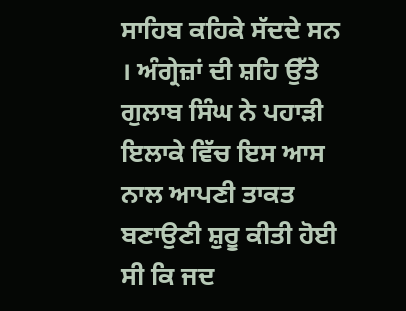ਸਾਹਿਬ ਕਹਿਕੇ ਸੱਦਦੇ ਸਨ । ਅੰਗ੍ਰੇਜ਼ਾਂ ਦੀ ਸ਼ਹਿ ਉੱਤੇ ਗੁਲਾਬ ਸਿੰਘ ਨੇ ਪਹਾੜੀ ਇਲਾਕੇ ਵਿੱਚ ਇਸ ਆਸ ਨਾਲ ਆਪਣੀ ਤਾਕਤ ਬਣਾਉਣੀ ਸ਼ੁਰੂ ਕੀਤੀ ਹੋਈ ਸੀ ਕਿ ਜਦ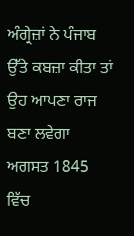ਅੰਗ੍ਰੇਜ਼ਾਂ ਨੇ ਪੰਜਾਬ ਉੱਤੇ ਕਬਜ਼ਾ ਕੀਤਾ ਤਾਂ ਉਹ ਆਪਣਾ ਰਾਜ ਬਣਾ ਲਵੇਗਾ ਅਗਸਤ 1845 ਵਿੱਚ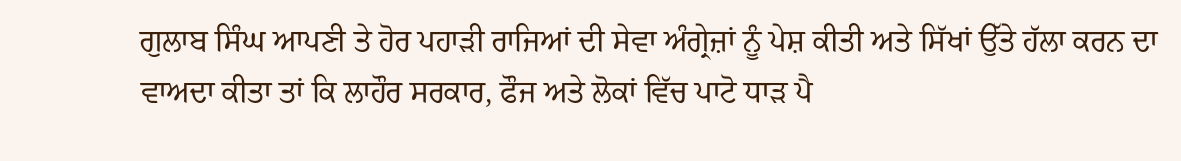ਗੁਲਾਬ ਸਿੰਘ ਆਪਣੀ ਤੇ ਹੋਰ ਪਹਾੜੀ ਰਾਜਿਆਂ ਦੀ ਸੇਵਾ ਅੰਗ੍ਰੇਜ਼ਾਂ ਨੂੰ ਪੇਸ਼ ਕੀਤੀ ਅਤੇ ਸਿੱਖਾਂ ਉੱਤੇ ਹੱਲਾ ਕਰਨ ਦਾ ਵਾਅਦਾ ਕੀਤਾ ਤਾਂ ਕਿ ਲਾਹੌਰ ਸਰਕਾਰ, ਫੌਜ ਅਤੇ ਲੋਕਾਂ ਵਿੱਚ ਪਾਟੋ ਧਾੜ ਪੈ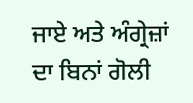ਜਾਏ ਅਤੇ ਅੰਗ੍ਰੇਜ਼ਾਂ ਦਾ ਬਿਨਾਂ ਗੋਲੀ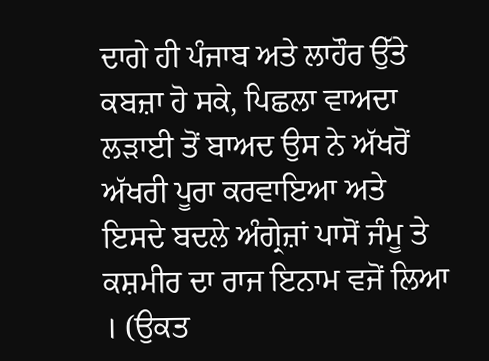ਦਾਗੇ ਹੀ ਪੰਜਾਬ ਅਤੇ ਲਾਹੌਰ ਉੱਤੇ ਕਬਜ਼ਾ ਹੋ ਸਕੇ, ਪਿਛਲਾ ਵਾਅਦਾ ਲੜਾਈ ਤੋਂ ਬਾਅਦ ਉਸ ਨੇ ਅੱਖਰੋਂ ਅੱਖਰੀ ਪੂਰਾ ਕਰਵਾਇਆ ਅਤੇ ਇਸਦੇ ਬਦਲੇ ਅੰਗ੍ਰੇਜ਼ਾਂ ਪਾਸੋਂ ਜੰਮੂ ਤੇ ਕਸ਼ਮੀਰ ਦਾ ਰਾਜ ਇਨਾਮ ਵਜੋਂ ਲਿਆ । (ਉਕਤ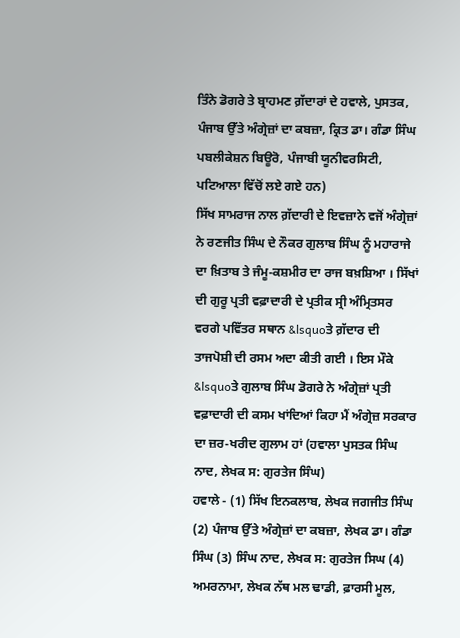ਤਿੰਨੇ ਡੋਗਰੇ ਤੇ ਬ੍ਰਾਹਮਣ ਗ਼ੱਦਾਰਾਂ ਦੇ ਹਵਾਲੇ, ਪੁਸਤਕ, ਪੰਜਾਬ ਉੱਤੇ ਅੰਗ੍ਰੇਜ਼ਾਂ ਦਾ ਕਬਜ਼ਾ, ਕ੍ਰਿਤ ਡਾ। ਗੰਡਾ ਸਿੰਘ ਪਬਲੀਕੇਸ਼ਨ ਬਿਊਰੋ, ਪੰਜਾਬੀ ਯੂਨੀਵਰਸਿਟੀ, ਪਟਿਆਲਾ ਵਿੱਚੋਂ ਲਏ ਗਏ ਹਨ)
ਸਿੱਖ ਸਾਮਰਾਜ ਨਾਲ ਗ਼ੱਦਾਰੀ ਦੇ ਇਵਜ਼ਾਨੇ ਵਜੋਂ ਅੰਗ੍ਰੇਜ਼ਾਂ ਨੇ ਰਣਜੀਤ ਸਿੰਘ ਦੇ ਨੌਕਰ ਗੁਲਾਬ ਸਿੰਘ ਨੂੰ ਮਹਾਰਾਜੇ ਦਾ ਖ਼ਿਤਾਬ ਤੇ ਜੰਮੂ-ਕਸ਼ਮੀਰ ਦਾ ਰਾਜ ਬਖ਼ਸ਼ਿਆ । ਸਿੱਖਾਂ ਦੀ ਗੁਰੂ ਪ੍ਰਤੀ ਵਫ਼ਾਦਾਰੀ ਦੇ ਪ੍ਰਤੀਕ ਸ੍ਰੀ ਅੰਮ੍ਰਿਤਸਰ ਵਰਗੇ ਪਵਿੱਤਰ ਸਥਾਨ &lsquoਤੇ ਗ਼ੱਦਾਰ ਦੀ ਤਾਜਪੋਸ਼ੀ ਦੀ ਰਸਮ ਅਦਾ ਕੀਤੀ ਗਈ । ਇਸ ਮੌਕੇ &lsquoਤੇ ਗੁਲਾਬ ਸਿੰਘ ਡੋਗਰੇ ਨੇ ਅੰਗ੍ਰੇਜ਼ਾਂ ਪ੍ਰਤੀ ਵਫ਼ਾਦਾਰੀ ਦੀ ਕਸਮ ਖਾਂਦਿਆਂ ਕਿਹਾ ਮੈਂ ਅੰਗ੍ਰੇਜ਼ ਸਰਕਾਰ ਦਾ ਜ਼ਰ-ਖਰੀਦ ਗੁਲਾਮ ਹਾਂ (ਹਵਾਲਾ ਪੁਸਤਕ ਸਿੰਘ ਨਾਦ, ਲੇਖਕ ਸ: ਗੁਰਤੇਜ ਸਿੰਘ)
ਹਵਾਲੇ - (1) ਸਿੱਖ ਇਨਕਲਾਬ, ਲੇਖਕ ਜਗਜੀਤ ਸਿੰਘ (2) ਪੰਜਾਬ ਉੱਤੇ ਅੰਗ੍ਰੇਜ਼ਾਂ ਦਾ ਕਬਜ਼ਾ, ਲੇਖਕ ਡਾ। ਗੰਡਾ ਸਿੰਘ (3) ਸਿੰਘ ਨਾਦ, ਲੇਖਕ ਸ: ਗੁਰਤੇਜ ਸਿਘ (4) ਅਮਰਨਾਮਾ, ਲੇਖਕ ਨੱਥ ਮਲ ਢਾਡੀ, ਫ਼ਾਰਸੀ ਮੂਲ,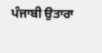ਪੰਜਾਬੀ ਉਤਾਰਾ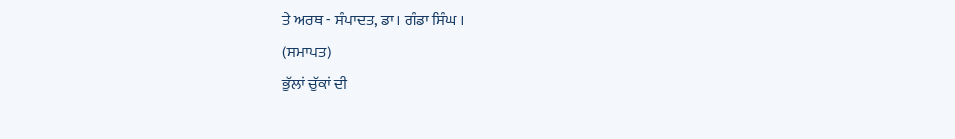ਤੇ ਅਰਥ - ਸੰਪਾਦਤ, ਡਾ। ਗੰਡਾ ਸਿੰਘ ।
(ਸਮਾਪਤ)
ਭੁੱਲਾਂ ਚੁੱਕਾਂ ਦੀ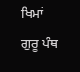ਖਿਮਾਂ
ਗੁਰੂ ਪੰਥ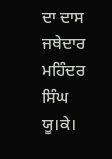ਦਾ ਦਾਸ
ਜਥੇਦਾਰ ਮਹਿੰਦਰ ਸਿੰਘ ਯੂ।ਕੇ।